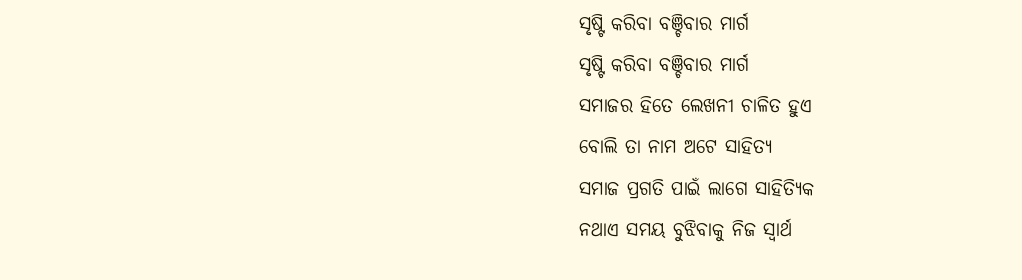ସୃଷ୍ଟି କରିବା ବଞ୍ଚିବାର ମାର୍ଗ
ସୃଷ୍ଟି କରିବା ବଞ୍ଚିବାର ମାର୍ଗ
ସମାଜର ହିତେ ଲେଖନୀ ଚାଳିତ ହୁଏ
ବୋଲି ତା ନାମ ଅଟେ ସାହିତ୍ୟ
ସମାଜ ପ୍ରଗତି ପାଇଁ ଲାଗେ ସାହିତ୍ୟିକ
ନଥାଏ ସମୟ ବୁଝିବାକୁ ନିଜ ସ୍ୱାର୍ଥ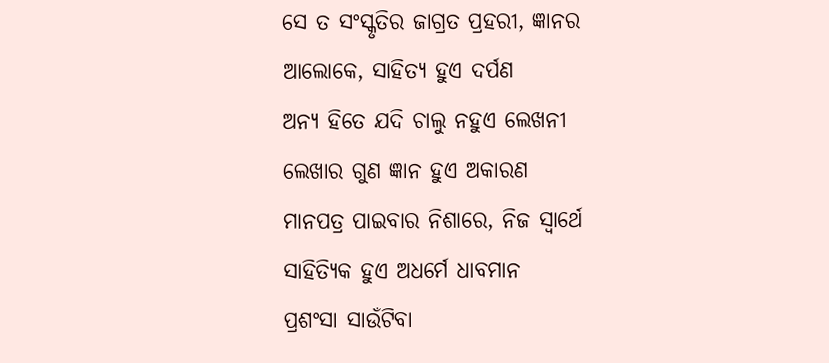ସେ ତ ସଂସ୍କୃତିର ଜାଗ୍ରତ ପ୍ରହରୀ, ଜ୍ଞାନର
ଆଲୋକେ, ସାହିତ୍ୟ ହୁଏ ଦର୍ପଣ
ଅନ୍ୟ ହିତେ ଯଦି ଚାଲୁ ନହୁଏ ଲେଖନୀ
ଲେଖାର ଗୁଣ ଜ୍ଞାନ ହୁଏ ଅକାରଣ
ମାନପତ୍ର ପାଇବାର ନିଶାରେ, ନିଜ ସ୍ୱାର୍ଥେ
ସାହିତ୍ୟିକ ହୁଏ ଅଧର୍ମେ ଧାବମାନ
ପ୍ରଶଂସା ସାଉଁଟିବା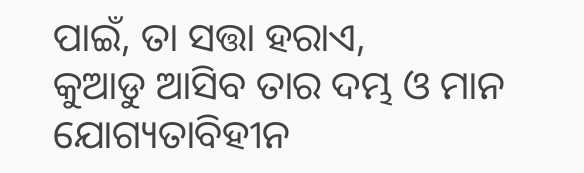ପାଇଁ, ତା ସତ୍ତା ହରାଏ,
କୁଆଡୁ ଆସିବ ତାର ଦମ୍ଭ ଓ ମାନ
ଯୋଗ୍ୟତାବିହୀନ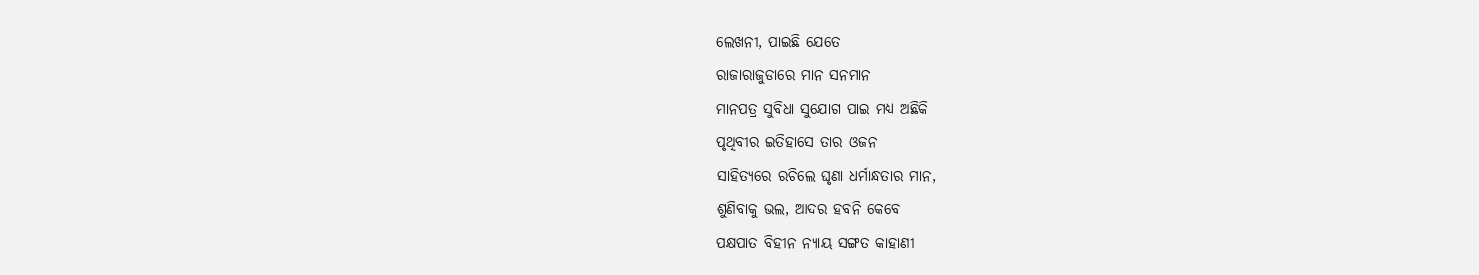ଲେଖନୀ, ପାଇଛି ଯେତେ
ରାଜାରାଜୁଡାରେ ମାନ ସନମାନ
ମାନପତ୍ର ସୁବିଧା ସୁଯୋଗ ପାଇ ମଧ୍ୟ ଅଛିକି
ପୃଥିବୀର ଇତିହାସେ ତାର ଓଜନ
ସାହିତ୍ୟରେ ରଚିଲେ ଘୃଣା ଧର୍ମାନ୍ଧତାର ମାନ,
ଶୁଣିବାକୁ ଭଲ, ଆଦର ହବନି କେବେ
ପକ୍ଷପାତ ବିହୀନ ନ୍ୟାୟ ସଙ୍ଗତ କାହାଣୀ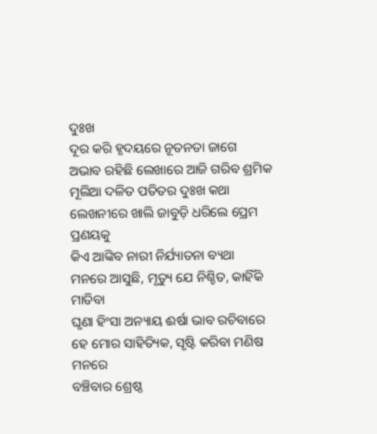ଦୁଃଖ
ଦୂର କରି ହୃଦୟରେ ନୂତନତା ଜାଗେ
ଅଭାବ ରହିଛି ଲେଖାରେ ଆଜି ଗରିବ ଶ୍ରମିକ
ମୂଲିଆ ଦଳିତ ପତିତର ଦୁଃଖ କଥା
ଲେଖନୀରେ ଖାଲି ଜାବୁଡ଼ି ଧରିଲେ ପ୍ରେମ ପ୍ରଣୟକୁ
କିଏ ଆଙ୍କିବ ନାରୀ ନିର୍ଯ୍ୟାତନା ବ୍ୟଥା
ମନରେ ଆସୁଛି, ମୃତ୍ୟୁ ଯେ ନିଶ୍ଚିତ, କାହିଁକି ମାତିବା
ଘୃଣା ହିଂସା ଅନ୍ୟାୟ ଈର୍ଷା ଭାବ ରଚିବାରେ
ହେ ମୋର ସାହିତ୍ୟିକ, ସୃଷ୍ଟି କରିବା ମଣିଷ ମନରେ
ବଞ୍ଚିବାର ଶ୍ରେଷ୍ଠ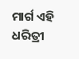ମାର୍ଗ ଏହି ଧରିତ୍ରୀ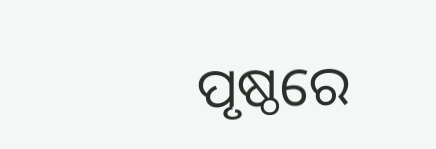ପୃଷ୍ଠରେ